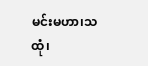မင်းမဟာ၊သထုံ၊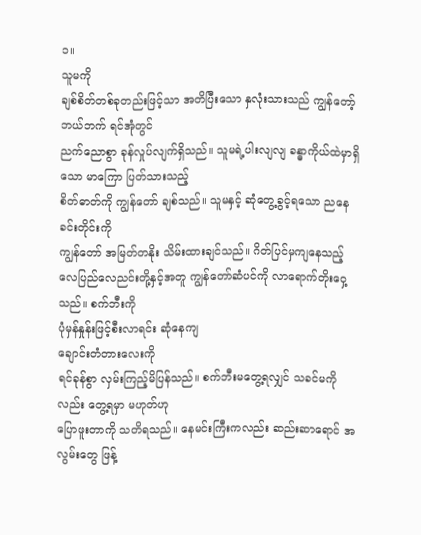၁။
သူမကို
ချစ်စိတ်တစ်ခုတည်းဖြင့်သာ အတိပြီးသော နှလုံးသားသည် ကျွန်တော့် ဘယ်ဘက် ရင်အုံတွင်
ညက်ညောစွာ ခုန်လှုပ်လျက်ရှိသည်။ သူမရဲ့ပါးလျလျ ခန္ဓာကိုယ်ထဲမှာရှိသော မာကြော ပြတ်သားသည့်
စိတ်ဓာတ်ကို ကျွန်တော် ချစ်သည်။ သူမနှင့် ဆုံတွေ့ခွင့်ရသော ညနေခင်းတိုင်းကို
ကျွန်တော် အမြတ်တနိုး သိမ်းထားချင်သည်။ ဂိတ်ပြင်မှကျနေသည့်
လေပြည်လေညင်းတို့နှင့်အတူ ကျွန်တော်ဆံပင်ကို လာရောက်တိုးဝှေ့သည်။ စက်ဘီးကို
ပုံမှန်နှုန်းဖြင့်စီးလာရင်း ဆုံနေကျ
ချောင်းတံတားလေးကို
ရင်ခုန်စွာ လှမ်းကြည့်မိပြန်သည်။ စက်ဘီးမတွေ့ရလျှင် သခင်မကိုလည်း တွေ့ရမှာ မဟုတ်ဟု
ပြောဖူးတာကို သတိရသည်။ နေမင်းကြီးကလည်း ဆည်းဆာရောင် အလွမ်းတွေ ဖြန့်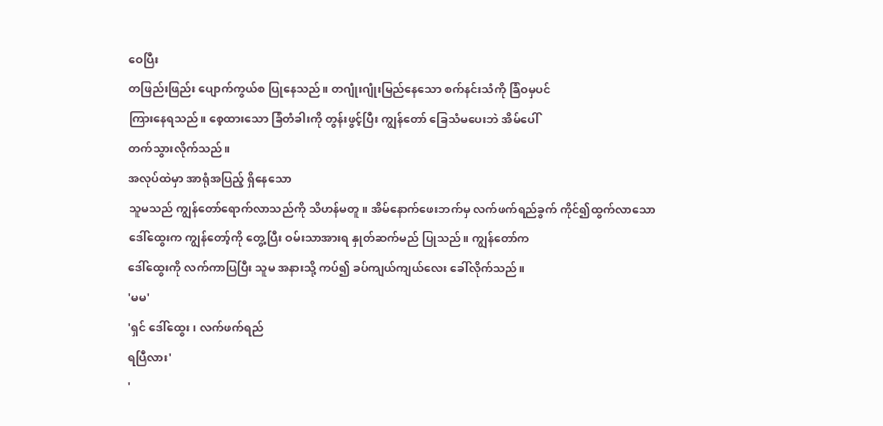ဝေပြီး
တဖြည်းဖြည်း ပျောက်ကွယ်စ ပြုနေသည်။ တဂျုံးဂျုံးမြည်နေသော စက်နင်းသံကို ခြံဝမှပင်
ကြားနေရသည်။ စေ့ထားသော ခြံတံခါးကို တွန်းဖွင့်ပြီး ကျွန်တော် ခြေသံမပေးဘဲ အိမ်ပေါ်
တက်သွားလိုက်သည်။
အလုပ်ထဲမှာ အာရုံအပြည့် ရှိနေသော
သူမသည် ကျွန်တော်ရောက်လာသည်ကို သိဟန်မတူ။ အိမ်နောက်ဖေးဘက်မှ လက်ဖက်ရည်ခွက် ကိုင်၍ထွက်လာသော
ဒေါ်ထွေးက ကျွန်တော့်ကို တွေ့ပြီး ဝမ်းသာအားရ နှုတ်ဆက်မည် ပြုသည်။ ကျွန်တော်က
ဒေါ်ထွေးကို လက်ကာပြပြီး သူမ အနားသို့ ကပ်၍ ခပ်ကျယ်ကျယ်လေး ခေါ်လိုက်သည်။
'မမ'
'ရှင် ဒေါ်ထွေး၊ လက်ဖက်ရည်
ရပြီလား'
'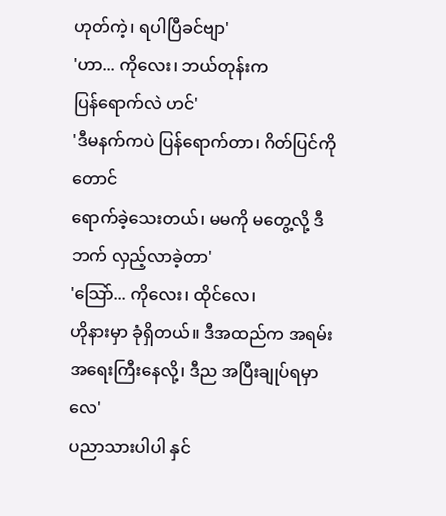ဟုတ်ကဲ့၊ ရပါပြီခင်ဗျာ'
'ဟာ... ကိုလေး၊ ဘယ်တုန်းက
ပြန်ရောက်လဲ ဟင်'
'ဒီမနက်ကပဲ ပြန်ရောက်တာ၊ ဂိတ်ပြင်ကိုတောင်
ရောက်ခဲ့သေးတယ်၊ မမကို မတွေ့လို့ ဒီဘက် လှည့်လာခဲ့တာ'
'သြော်... ကိုလေး၊ ထိုင်လေ၊
ဟိုနားမှာ ခုံရှိတယ်။ ဒီအထည်က အရမ်းအရေးကြီးနေလို့၊ ဒီည အပြီးချုပ်ရမှာလေ'
ပညာသားပါပါ နှင်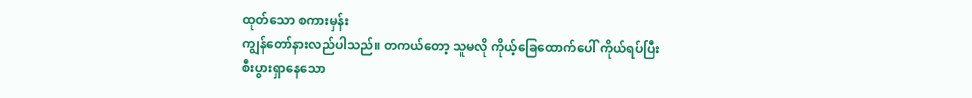ထုတ်သော စကားမှန်း
ကျွန်တော်နားလည်ပါသည်။ တကယ်တော့ သူမလို ကိုယ့်ခြေထောက်ပေါ် ကိုယ်ရပ်ပြီး
စီးပွားရှာနေသော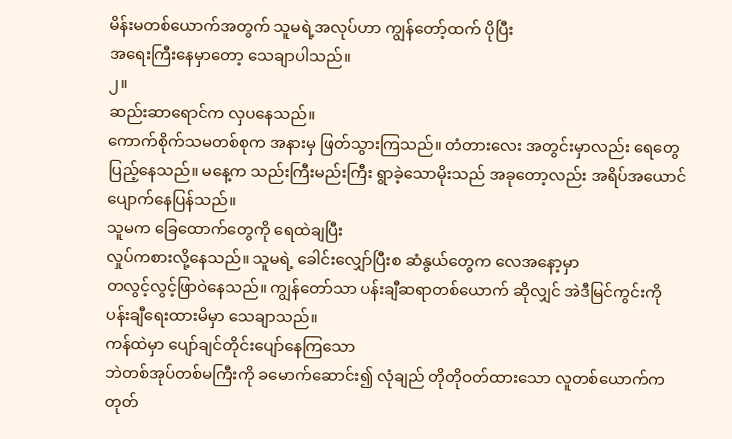မိန်းမတစ်ယောက်အတွက် သူမရဲ့အလုပ်ဟာ ကျွန်တော့်ထက် ပိုပြီး
အရေးကြီးနေမှာတော့ သေချာပါသည်။
၂။
ဆည်းဆာရောင်က လှပနေသည်။
ကောက်စိုက်သမတစ်စုက အနားမှ ဖြတ်သွားကြသည်။ တံတားလေး အတွင်းမှာလည်း ရေတွေ
ပြည့်နေသည်။ မနေ့က သည်းကြီးမည်းကြီး ရွာခဲ့သောမိုးသည် အခုတော့လည်း အရိပ်အယောင်
ပျောက်နေပြန်သည်။
သူမက ခြေထောက်တွေကို ရေထဲချပြီး
လှုပ်ကစားလို့နေသည်။ သူမရဲ့ ခေါင်းလျှော်ပြီးစ ဆံနွယ်တွေက လေအနော့မှာ
တလွင့်လွင့်ဖြာဝဲနေသည်။ ကျွန်တော်သာ ပန်းချီဆရာတစ်ယောက် ဆိုလျှင် အဲဒီမြင်ကွင်းကို
ပန်းချီရေးထားမိမှာ သေချာသည်။
ကန်ထဲမှာ ပျော်ချင်တိုင်းပျော်နေကြသော
ဘဲတစ်အုပ်တစ်မကြီးကို ခမောက်ဆောင်း၍ လုံချည် တိုတိုဝတ်ထားသော လူတစ်ယောက်က
တုတ်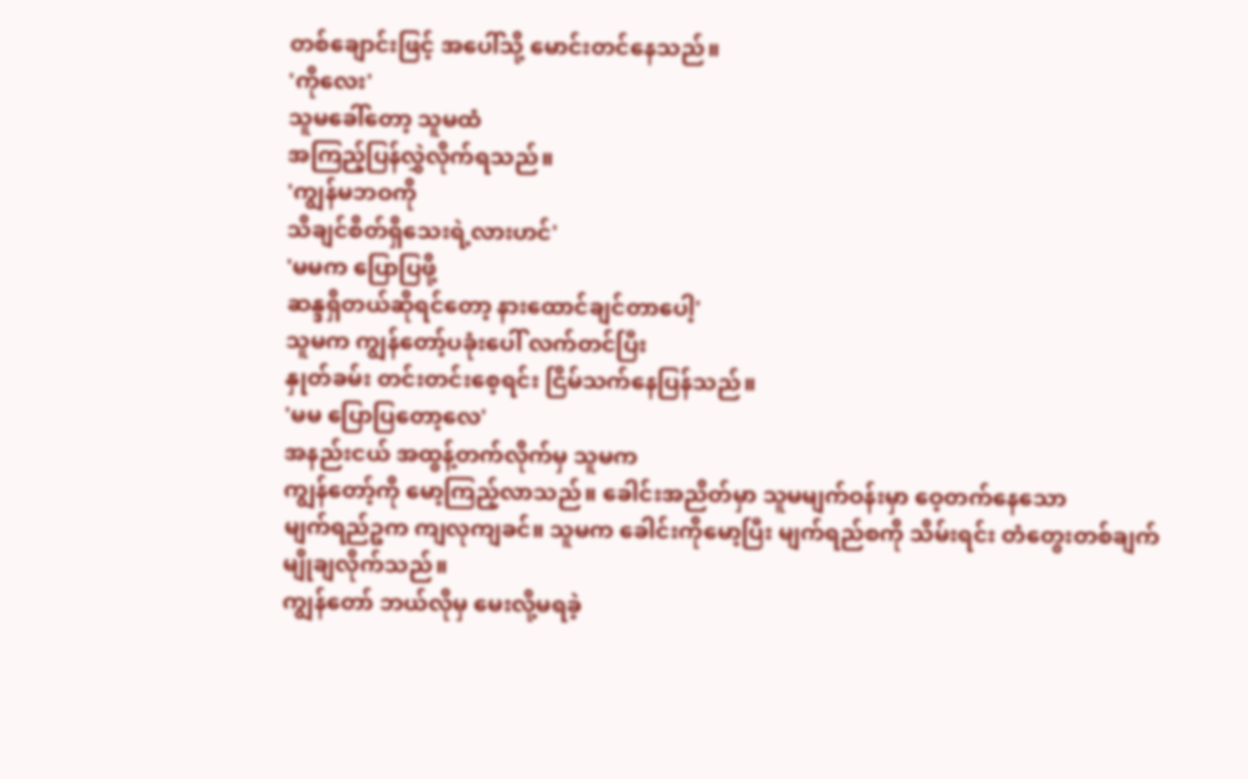တစ်ချောင်းဖြင့် အပေါ်သို့ မောင်းတင်နေသည်။
'ကိုလေး'
သူမခေါ်တော့ သူမထံ
အကြည့်ပြန်လွှဲလိုက်ရသည်။
'ကျွန်မဘဝကို
သိချင်စိတ်ရှိသေးရဲ့လားဟင်'
'မမက ပြောပြဖို့
ဆန္ဒရှိတယ်ဆိုရင်တော့ နားထောင်ချင်တာပေါ့'
သူမက ကျွန်တော့်ပခုံးပေါ် လက်တင်ပြီး
နှုတ်ခမ်း တင်းတင်းစေ့ရင်း ငြိမ်သက်နေပြန်သည်။
'မမ ပြောပြတော့လေ'
အနည်းငယ် အထွန့်တက်လိုက်မှ သူမက
ကျွန်တော့်ကို မော့ကြည့်လာသည်။ ခေါင်းအညိတ်မှာ သူမမျက်ဝန်းမှာ ဝေ့တက်နေသော
မျက်ရည်ဥက ကျလုကျခင်။ သူမက ခေါင်းကိုမော့ပြီး မျက်ရည်စကို သိမ်းရင်း တံတွေးတစ်ချက်
မျိုချလိုက်သည်။
ကျွန်တော် ဘယ်လိုမှ မေးလို့မရခဲ့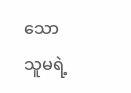သော
သူမရဲ့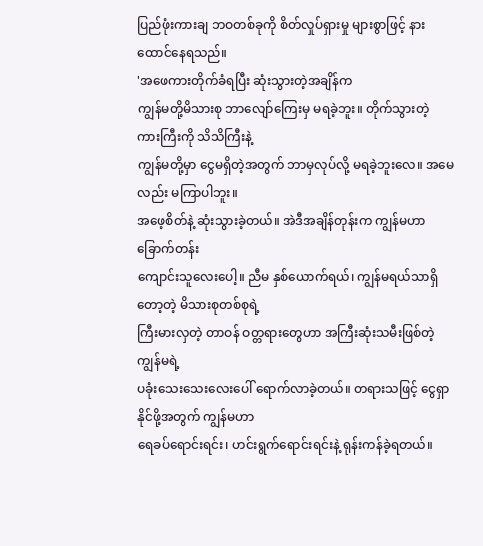ပြည်ဖုံးကားချ ဘဝတစ်ခုကို စိတ်လှုပ်ရှားမှု များစွာဖြင့် နားထောင်နေရသည်။
'အဖေကားတိုက်ခံရပြီး ဆုံးသွားတဲ့အချိန်က
ကျွန်မတို့မိသားစု ဘာလျော်ကြေးမှ မရခဲ့ဘူး။ တိုက်သွားတဲ့ ကားကြီးကို သိသိကြီးနဲ့
ကျွန်မတို့မှာ ငွေမရှိတဲ့အတွက် ဘာမှလုပ်လို့ မရခဲ့ဘူးလေ။ အမေလည်း မကြာပါဘူး။
အဖေ့စိတ်နဲ့ ဆုံးသွားခဲ့တယ်။ အဲဒီအချိန်တုန်းက ကျွန်မဟာ ခြောက်တန်း
ကျောင်းသူလေးပေါ့။ ညီမ နှစ်ယောက်ရယ်၊ ကျွန်မရယ်သာရှိတော့တဲ့ မိသားစုတစ်စုရဲ့
ကြီးမားလှတဲ့ တာဝန် ဝတ္တရားတွေဟာ အကြီးဆုံးသမီးဖြစ်တဲ့ ကျွန်မရဲ့
ပခုံးသေးသေးလေးပေါ် ရောက်လာခဲ့တယ်။ တရားသဖြင့် ငွေရှာနိုင်ဖို့အတွက် ကျွန်မဟာ
ရေခပ်ရောင်းရင်း၊ ဟင်းရွက်ရောင်းရင်းနဲ့ ရုန်းကန်ခဲ့ရတယ်။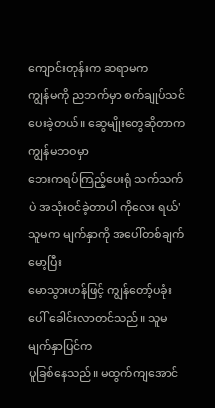ကျောင်းတုန်းက ဆရာမက
ကျွန်မကို ညဘက်မှာ စက်ချုပ်သင်ပေးခဲ့တယ်။ ဆွေမျိုးတွေဆိုတာက ကျွန်မဘဝမှာ
ဘေးကရပ်ကြည့်ပေးရုံ သက်သက်ပဲ အသုံးဝင်ခဲ့တာပါ ကိုလေး ရယ်'
သူမက မျက်နှာကို အပေါ်တစ်ချက်မော့ပြီး
မောသွားဟန်ဖြင့် ကျွန်တော့်ပခုံးပေါ် ခေါင်းလာတင်သည်။ သူမမျက်နှာပြင်က
ပူခြစ်နေသည်။ မထွက်ကျအောင်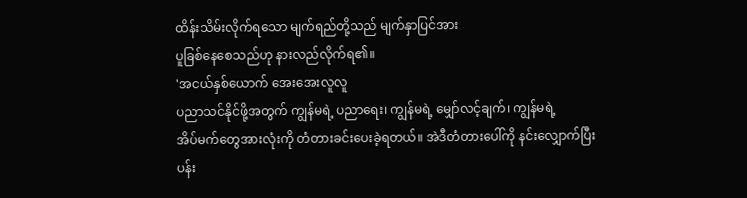ထိန်းသိမ်းလိုက်ရသော မျက်ရည်တို့သည် မျက်နှာပြင်အား
ပူခြစ်နေစေသည်ဟု နားလည်လိုက်ရ၏။
'အငယ်နှစ်ယောက် အေးအေးလူလူ
ပညာသင်နိုင်ဖို့အတွက် ကျွန်မရဲ့ ပညာရေး၊ ကျွန်မရဲ့ မျှော်လင့်ချက်၊ ကျွန်မရဲ့
အိပ်မက်တွေအားလုံးကို တံတားခင်းပေးခဲ့ရတယ်။ အဲဒီတံတားပေါ်ကို နင်းလျှောက်ပြီး
ပန်း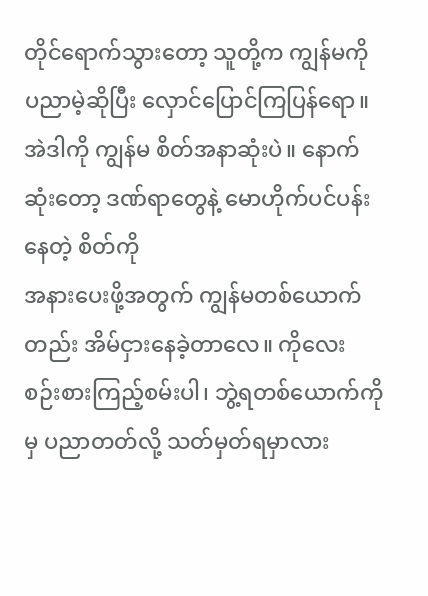တိုင်ရောက်သွားတော့ သူတို့က ကျွန်မကို ပညာမဲ့ဆိုပြီး လှောင်ပြောင်ကြပြန်ရော။
အဲဒါကို ကျွန်မ စိတ်အနာဆုံးပဲ။ နောက်ဆုံးတော့ ဒဏ်ရာတွေနဲ့ မောဟိုက်ပင်ပန်းနေတဲ့ စိတ်ကို
အနားပေးဖို့အတွက် ကျွန်မတစ်ယောက်တည်း အိမ်ငှားနေခဲ့တာလေ။ ကိုလေး
စဉ်းစားကြည့်စမ်းပါ၊ ဘွဲ့ရတစ်ယောက်ကိုမှ ပညာတတ်လို့ သတ်မှတ်ရမှာလား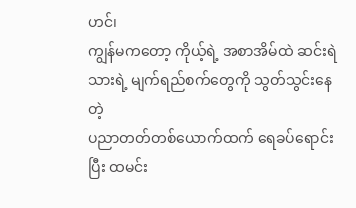ဟင်၊
ကျွန်မကတော့ ကိုယ့်ရဲ့ အစာအိမ်ထဲ ဆင်းရဲသားရဲ့ မျက်ရည်စက်တွေကို သွတ်သွင်းနေတဲ့
ပညာတတ်တစ်ယောက်ထက် ရေခပ်ရောင်းပြီး ထမင်း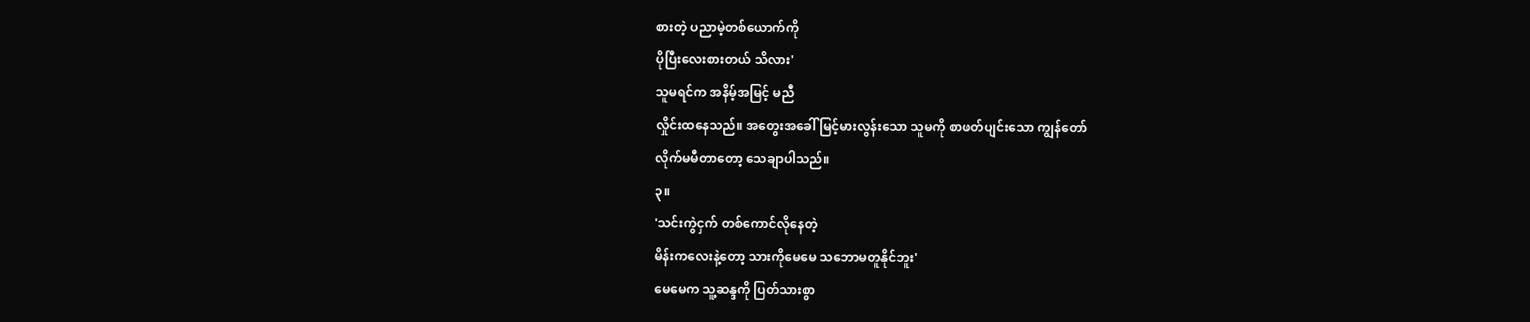စားတဲ့ ပညာမဲ့တစ်ယောက်ကို
ပိုပြီးလေးစားတယ် သိလား'
သူမရင်က အနိမ့်အမြင့် မညီ
လှိုင်းထနေသည်။ အတွေးအခေါ် မြင့်မားလွန်းသော သူမကို စာဖတ်ပျင်းသော ကျွန်တော်
လိုက်မမီတာတော့ သေချာပါသည်။
၃။
'သင်းကွဲငှက် တစ်ကောင်လိုနေတဲ့
မိန်းကလေးနဲ့တော့ သားကိုမေမေ သဘောမတူနိုင်ဘူး'
မေမေက သူ့ဆန္ဒကို ပြတ်သားစွာ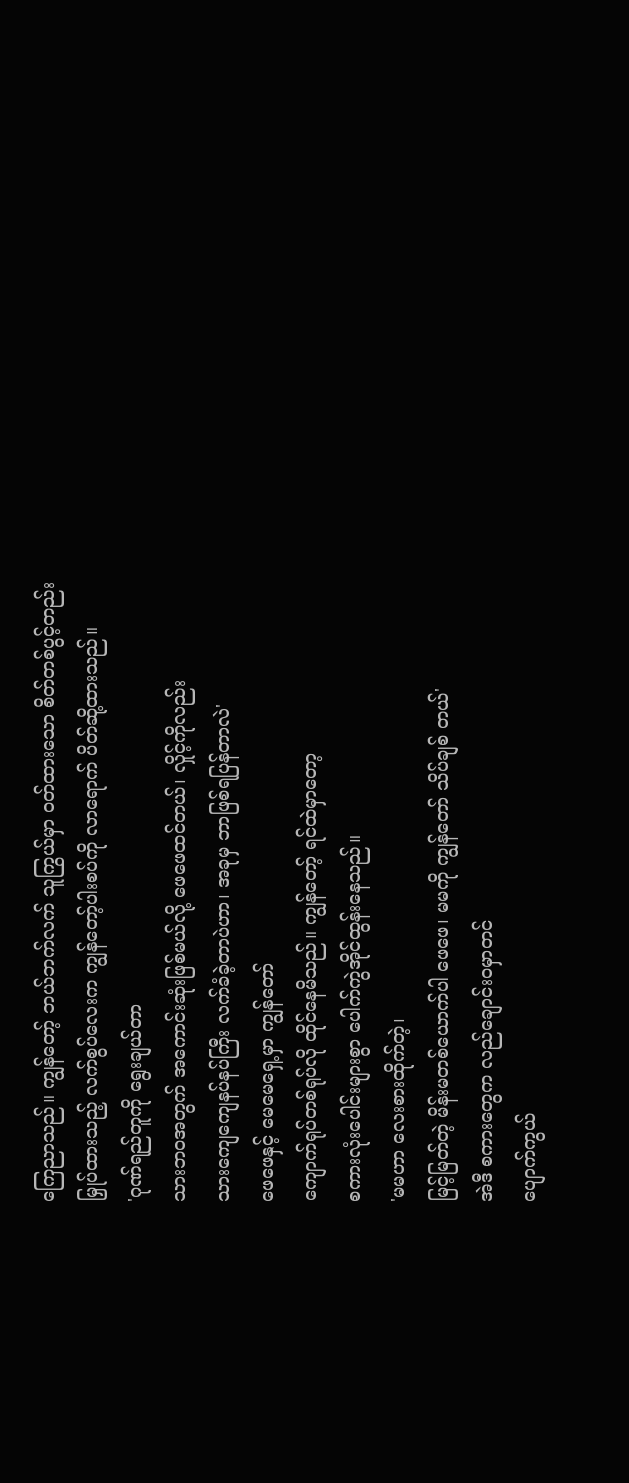ကြေညာသည်။ ကျွန်တော့် ဘယ်ဘက်လက် သူကြွယ်မှာ ဝတ်ထားသော စိတ်တစ်ပွင့်တည်း
မြှုပ်ထားသည့် လက်စွပ်လေးက ကျွန်တော့်ပါးစပ်ကို လာရောက် ပိတ်ဆို့ထားသည်။
'ဂုဏ်ရည်တူကို ရွေးချယ်တာ
သားဘဝအတွက် အကောင်းဆုံးဖြစ်မယ်လို့ ဖေဖေထင်တယ်၊ လှိုင့်ကိုလည်း
သားကျေကျေနပ်နပ်ကြီး လက်ခံခဲ့တာပဲဟာ၊ အခုမှ ဘာဖြစ်ရပြန်တာလဲ'
ဖေဖေနှင့် မေမေရှေ့မှာ ကျွန်တော်
ကျောက်ရုပ်တစ်ရုပ်လို ထိုင်နေမိသည်။ ကျွန်တော့် ရင်ထဲမှာတော့
စကားလုံးပေါင်းများစွာ ပေါက်ကွဲအိုင်ထွန်းနေသည်။
'မမဟာ လေးစားထိုက်တဲ့၊
မြင့်မြတ်တဲ့ မိန်းမတစ်ယောက်ပါ ဖေဖေ၊ မမကို ကျွန်တော် သိပ်ချစ် တယ်'
အဲဒီ စကားတွေက လည်ချောင်းဝမှာတင်
ပျောက်ကွယ်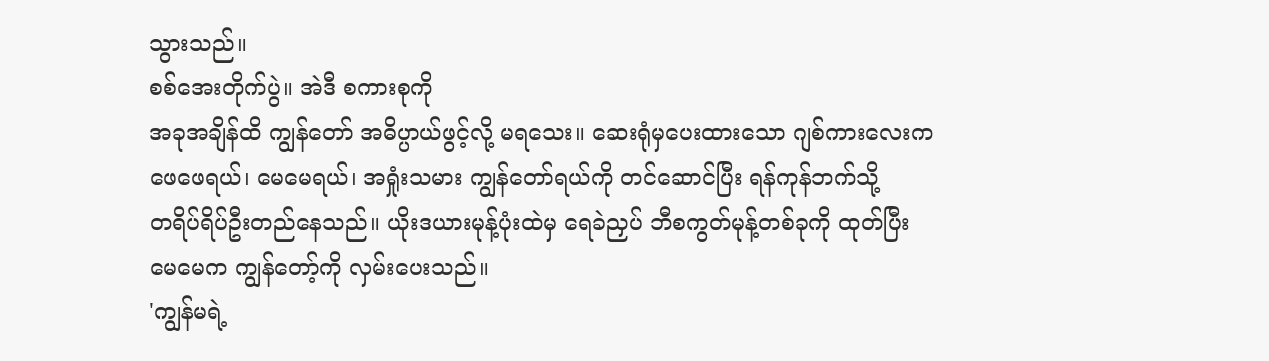သွားသည်။
စစ်အေးတိုက်ပွဲ။ အဲဒီ စကားစုကို
အခုအချိန်ထိ ကျွန်တော် အဓိပ္ပာယ်ဖွင့်လို့ မရသေး။ ဆေးရုံမှပေးထားသော ဂျစ်ကားလေးက
ဖေဖေရယ်၊ မေမေရယ်၊ အရှုံးသမား ကျွန်တော်ရယ်ကို တင်ဆောင်ပြီး ရန်ကုန်ဘက်သို့
တရိပ်ရိပ်ဦးတည်နေသည်။ ယိုးဒယားမုန့်ပုံးထဲမှ ရေခဲညှပ် ဘီစကွတ်မုန့်တစ်ခုကို ထုတ်ပြီး
မေမေက ကျွန်တော့်ကို လှမ်းပေးသည်။
'ကျွန်မရဲ့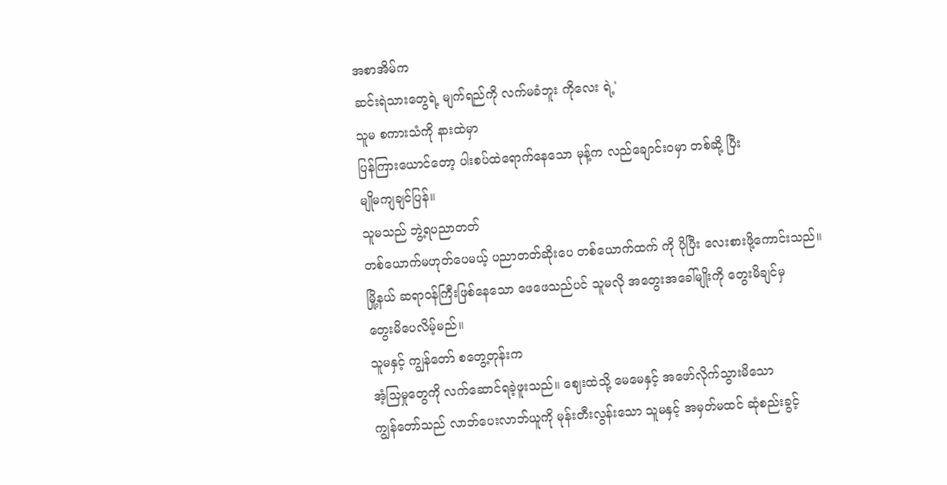အစာအိမ်က
ဆင်းရဲသားတွေရဲ့ မျက်ရည်ကို လက်မခံဘူး ကိုလေး ရဲ့'
သူမ စကားသံကို နားထဲမှာ
ပြန်ကြားယောင်တော့ ပါးစပ်ထဲရောက်နေသော မုန့်က လည်ချောင်းဝမှာ တစ်ဆို့ ပြီး
မျိုမကျချင်ပြန်။
သူမသည် ဘွဲ့ရပညာတတ်
တစ်ယောက်မဟုတ်ပေမယ့် ပညာတတ်ဆိုးပေ တစ်ယောက်ထက် ကို ပိုပြီး လေးစားဖို့ကောင်းသည်။
မြို့နယ် ဆရာဝန်ကြီးဖြစ်နေသော ဖေဖေသည်ပင် သူမလို အတွေးအခေါ်မျိုးကို တွေးမိချင်မှ
တွေးမိပေလိမ့်မည်။
သူမနှင့် ကျွန်တော် စတွေ့တုန်းက
အံ့သြမှုတွေကို လက်ဆောင်ရခဲ့ဖူးသည်။ ဈေးထဲသို့ မေမေနှင့် အဖော်လိုက်သွားမိသော
ကျွန်တော်သည် လာဘ်ပေးလာဘ်ယူကို မုန်းတီးလွန်းသော သူမနှင့် အမှတ်မထင် ဆုံစည်းခွင့်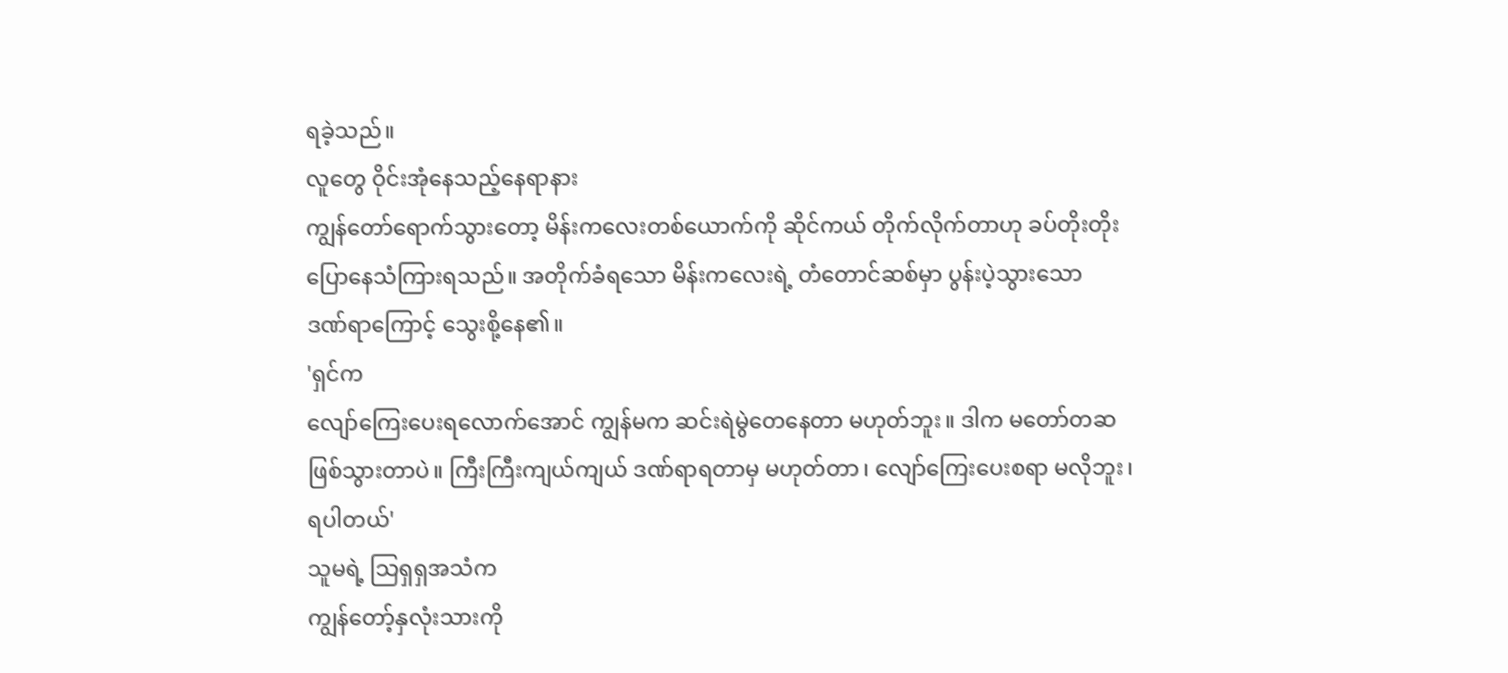ရခဲ့သည်။
လူတွေ ဝိုင်းအုံနေသည့်နေရာနား
ကျွန်တော်ရောက်သွားတော့ မိန်းကလေးတစ်ယောက်ကို ဆိုင်ကယ် တိုက်လိုက်တာဟု ခပ်တိုးတိုး
ပြောနေသံကြားရသည်။ အတိုက်ခံရသော မိန်းကလေးရဲ့ တံတောင်ဆစ်မှာ ပွန်းပဲ့သွားသော
ဒဏ်ရာကြောင့် သွေးစို့နေ၏။
'ရှင်က
လျော်ကြေးပေးရလောက်အောင် ကျွန်မက ဆင်းရဲမွဲတေနေတာ မဟုတ်ဘူး။ ဒါက မတော်တဆ
ဖြစ်သွားတာပဲ။ ကြီးကြီးကျယ်ကျယ် ဒဏ်ရာရတာမှ မဟုတ်တာ၊ လျော်ကြေးပေးစရာ မလိုဘူး၊
ရပါတယ်'
သူမရဲ့ သြရှရှအသံက
ကျွန်တော့်နှလုံးသားကို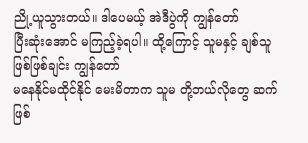ညို့ယူသွားတယ်။ ဒါပေမယ့် အဲဒီပွဲကို ကျွန်တော်
ပြီးဆုံးအောင် မကြည့်ခဲ့ရပါ။ ထို့ကြောင့် သူမနှင့် ချစ်သူဖြစ်ဖြစ်ချင်း ကျွန်တော်
မနေနိုင်မထိုင်နိုင် မေးမိတာက သူမ တို့ဘယ်လိုတွေ ဆက်ဖြစ်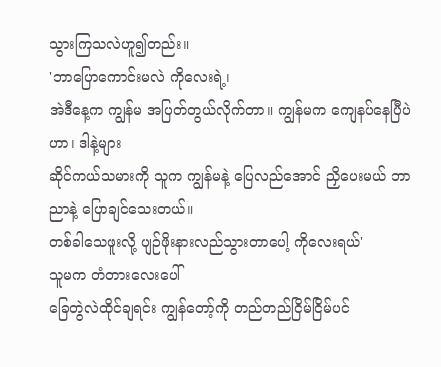သွားကြသလဲဟူ၍တည်း။
'ဘာပြောကောင်းမလဲ ကိုလေးရဲ့၊
အဲဒီနေ့က ကျွန်မ အပြတ်တွယ်လိုက်တာ။ ကျွန်မက ကျေနပ်နေပြီပဲဟာ၊ ဒါနဲ့များ
ဆိုင်ကယ်သမားကို သူက ကျွန်မနဲ့ ပြေလည်အောင် ညှိပေးမယ် ဘာညာနဲ့ ပြောချင်သေးတယ်။
တစ်ခါသေဖူးလို့ ပျဉ်ဖိုးနားလည်သွားတာပေါ့ ကိုလေးရယ်'
သူမက တံတားလေးပေါ်
ခြေတွဲလဲထိုင်ချရင်း ကျွန်တော့်ကို တည်တည်ငြိမ်ငြိမ်ပင်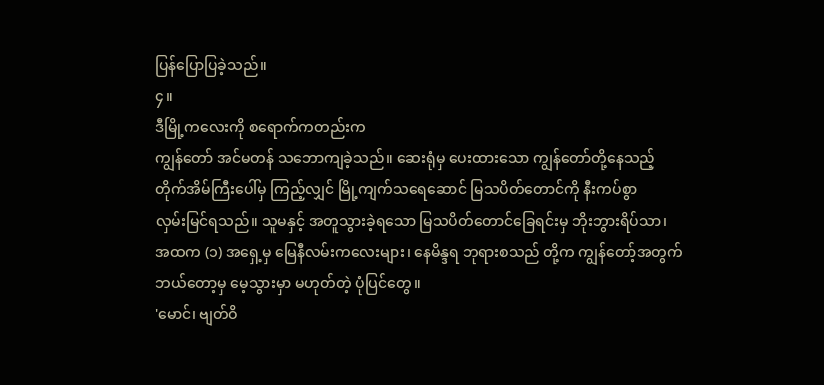ပြန်ပြောပြခဲ့သည်။
၄။
ဒီမြို့ကလေးကို စရောက်ကတည်းက
ကျွန်တော် အင်မတန် သဘောကျခဲ့သည်။ ဆေးရုံမှ ပေးထားသော ကျွန်တော်တို့နေသည့်
တိုက်အိမ်ကြီးပေါ်မှ ကြည့်လျှင် မြို့ကျက်သရေဆောင် မြသပိတ်တောင်ကို နီးကပ်စွာ
လှမ်းမြင်ရသည်။ သူမနှင့် အတူသွားခဲ့ရသော မြသပိတ်တောင်ခြေရင်းမှ ဘိုးဘွားရိပ်သာ၊
အထက (၁) အရှေ့မှ မြေနီလမ်းကလေးများ၊ နေမိန္ဒရ ဘုရားစသည် တို့က ကျွန်တော့်အတွက်
ဘယ်တော့မှ မေ့သွားမှာ မဟုတ်တဲ့ ပုံပြင်တွေ။
'မောင်၊ ဗျတ်ဝိ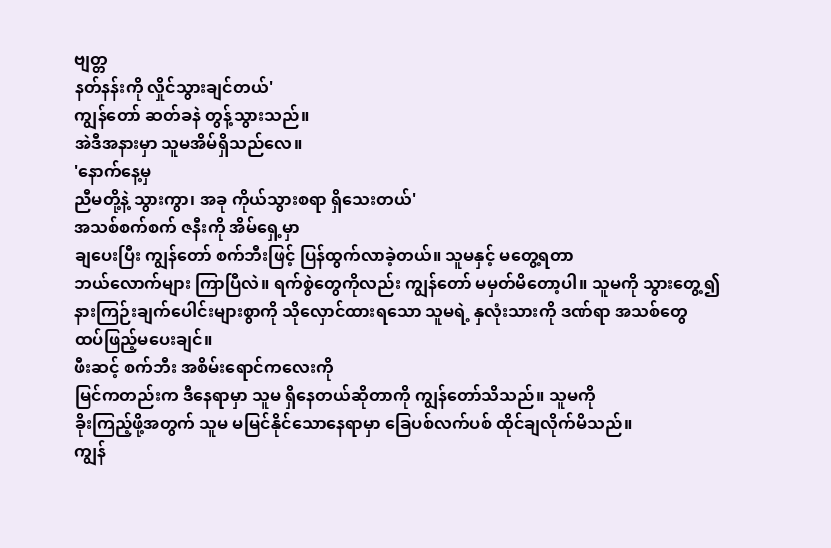ဗျတ္တ
နတ်နန်းကို လှိုင်သွားချင်တယ်'
ကျွန်တော် ဆတ်ခနဲ တွန့်သွားသည်။
အဲဒီအနားမှာ သူမအိမ်ရှိသည်လေ။
'နောက်နေ့မှ
ညီမတို့နဲ့ သွားကွာ၊ အခု ကိုယ်သွားစရာ ရှိသေးတယ်'
အသစ်စက်စက် ဇနီးကို အိမ်ရှေ့မှာ
ချပေးပြီး ကျွန်တော် စက်ဘီးဖြင့် ပြန်ထွက်လာခဲ့တယ်။ သူမနှင့် မတွေ့ရတာ
ဘယ်လောက်များ ကြာပြီလဲ။ ရက်စွဲတွေကိုလည်း ကျွန်တော် မမှတ်မိတော့ပါ။ သူမကို သွားတွေ့၍
နားကြဉ်းချက်ပေါင်းများစွာကို သိုလှောင်ထားရသော သူမရဲ့ နှလုံးသားကို ဒဏ်ရာ အသစ်တွေ
ထပ်ဖြည့်မပေးချင်။
ဖီးဆင့် စက်ဘီး အစိမ်းရောင်ကလေးကို
မြင်ကတည်းက ဒီနေရာမှာ သူမ ရှိနေတယ်ဆိုတာကို ကျွန်တော်သိသည်။ သူမကို
ခိုးကြည့်ဖို့အတွက် သူမ မမြင်နိုင်သောနေရာမှာ ခြေပစ်လက်ပစ် ထိုင်ချလိုက်မိသည်။
ကျွန်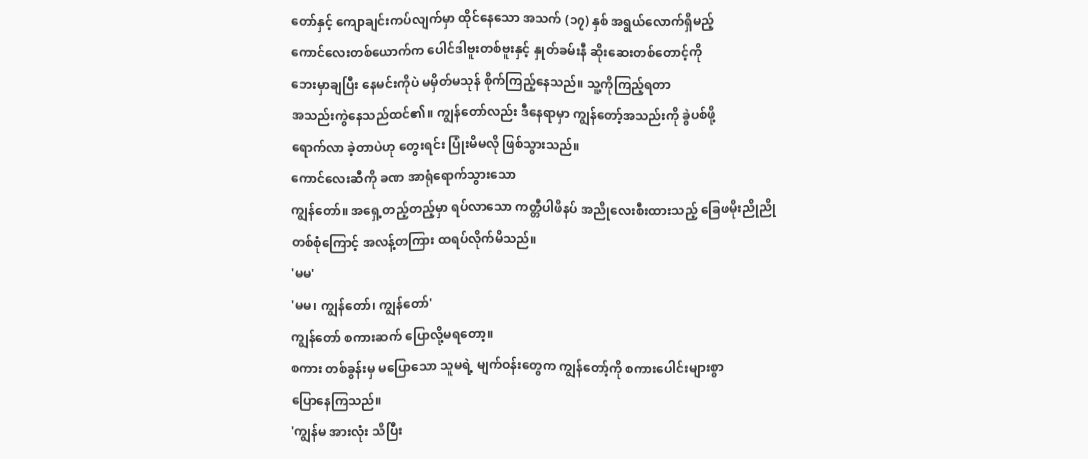တော်နှင့် ကျောချင်းကပ်လျက်မှာ ထိုင်နေသော အသက် (၁၇) နှစ် အရွယ်လောက်ရှိမည့်
ကောင်လေးတစ်ယောက်က ပေါင်ဒါဗူးတစ်ဗူးနှင့် နှုတ်ခမ်းနီ ဆိုးဆေးတစ်တောင့်ကို
ဘေးမှာချပြီး နေမင်းကိုပဲ မမှိတ်မသုန် စိုက်ကြည့်နေသည်။ သူ့ကိုကြည့်ရတာ
အသည်းကွဲနေသည်ထင်၏။ ကျွန်တော်လည်း ဒီနေရာမှာ ကျွန်တော့်အသည်းကို ခွဲပစ်ဖို့
ရောက်လာ ခဲ့တာပဲဟု တွေးရင်း ပြုံးမိမလို ဖြစ်သွားသည်။
ကောင်လေးဆီကို ခဏ အာရုံရောက်သွားသော
ကျွန်တော်။ အရှေ့တည့်တည့်မှာ ရပ်လာသော ကတ္တီပါဖိနပ် အညိုလေးစီးထားသည့် ခြေဖမိုးညိုညို
တစ်စုံကြောင့် အလန့်တကြား ထရပ်လိုက်မိသည်။
'မမ'
'မမ၊ ကျွန်တော်၊ ကျွန်တော်'
ကျွန်တော် စကားဆက် ပြောလို့မရတော့။
စကား တစ်ခွန်းမှ မပြောသော သူမရဲ့ မျက်ဝန်းတွေက ကျွန်တော့်ကို စကားပေါင်းများစွာ
ပြောနေကြသည်။
'ကျွန်မ အားလုံး သိပြီး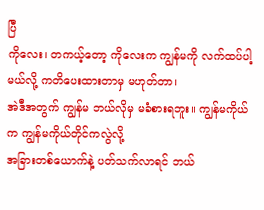ပြီ
ကိုလေး၊ တကယ့်တော့ ကိုလေးက ကျွန်မကို လက်ထပ်ပါ့မယ်လို့ ကတိပေးထားတာမှ မဟုတ်တာ၊
အဲဒီအတွက် ကျွန်မ ဘယ်လိုမှ မခံစားရဘူး။ ကျွန်မကိုယ်က ကျွန်မကိုယ်တိုင်ကလွဲလို့
အခြားတစ်ယောက်နဲ့ ပတ်သက်လာရင် ဘယ်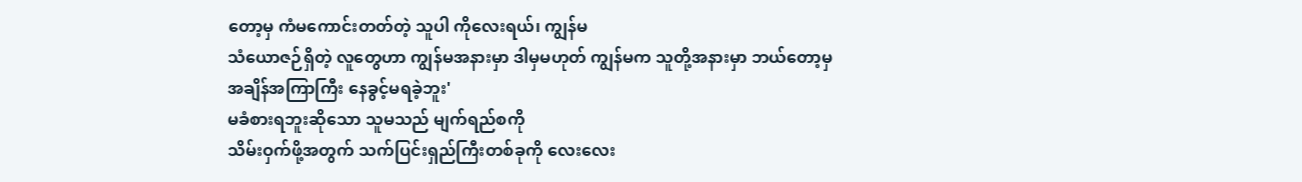တော့မှ ကံမကောင်းတတ်တဲ့ သူပါ ကိုလေးရယ်၊ ကျွန်မ
သံယောဇဉ်ရှိတဲ့ လူတွေဟာ ကျွန်မအနားမှာ ဒါမှမဟုတ် ကျွန်မက သူတို့အနားမှာ ဘယ်တော့မှ
အချိန်အကြာကြီး နေခွင့်မရခဲ့ဘူး'
မခံစားရဘူးဆိုသော သူမသည် မျက်ရည်စကို
သိမ်းဝှက်ဖို့အတွက် သက်ပြင်းရှည်ကြီးတစ်ခုကို လေးလေး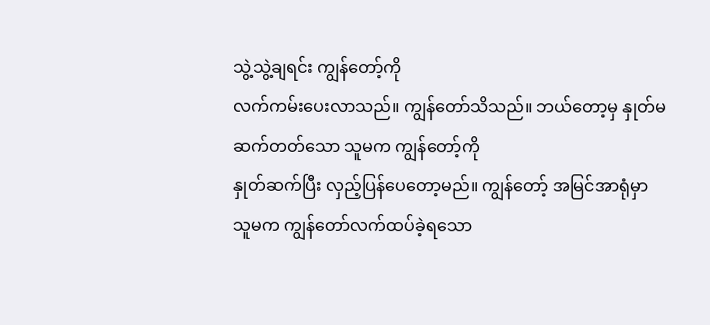သွဲ့သွဲ့ချရင်း ကျွန်တော့်ကို
လက်ကမ်းပေးလာသည်။ ကျွန်တော်သိသည်။ ဘယ်တော့မှ နှုတ်မဆက်တတ်သော သူမက ကျွန်တော့်ကို
နှုတ်ဆက်ပြီး လှည့်ပြန်ပေတော့မည်။ ကျွန်တော့် အမြင်အာရုံမှာ သူမက ကျွန်တော်လက်ထပ်ခဲ့ရသော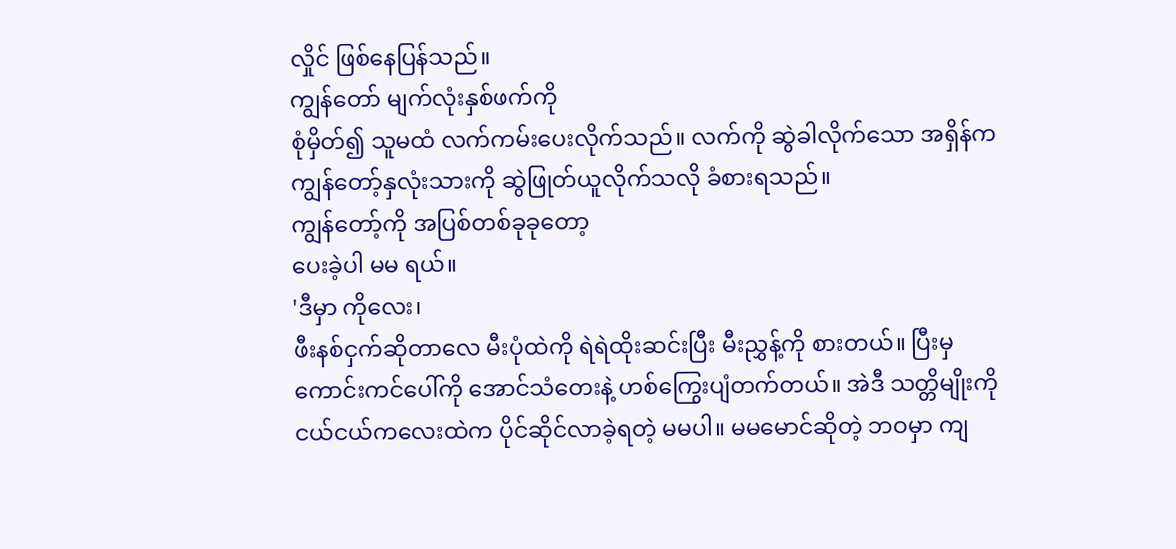လှိုင် ဖြစ်နေပြန်သည်။
ကျွန်တော် မျက်လုံးနှစ်ဖက်ကို
စုံမှိတ်၍ သူမထံ လက်ကမ်းပေးလိုက်သည်။ လက်ကို ဆွဲခါလိုက်သော အရှိန်က
ကျွန်တော့်နှလုံးသားကို ဆွဲဖြုတ်ယူလိုက်သလို ခံစားရသည်။
ကျွန်တော့်ကို အပြစ်တစ်ခုခုတော့
ပေးခဲ့ပါ မမ ရယ်။
'ဒီမှာ ကိုလေး၊
ဖီးနစ်ငှက်ဆိုတာလေ မီးပုံထဲကို ရဲရဲထိုးဆင်းပြီး မီးညွှန့်ကို စားတယ်။ ပြီးမှ
ကောင်းကင်ပေါ်ကို အောင်သံတေးနဲ့ ဟစ်ကြွေးပျံတက်တယ်။ အဲဒီ သတ္တိမျိုးကို
ငယ်ငယ်ကလေးထဲက ပိုင်ဆိုင်လာခဲ့ရတဲ့ မမပါ။ မမမောင်ဆိုတဲ့ ဘဝမှာ ကျ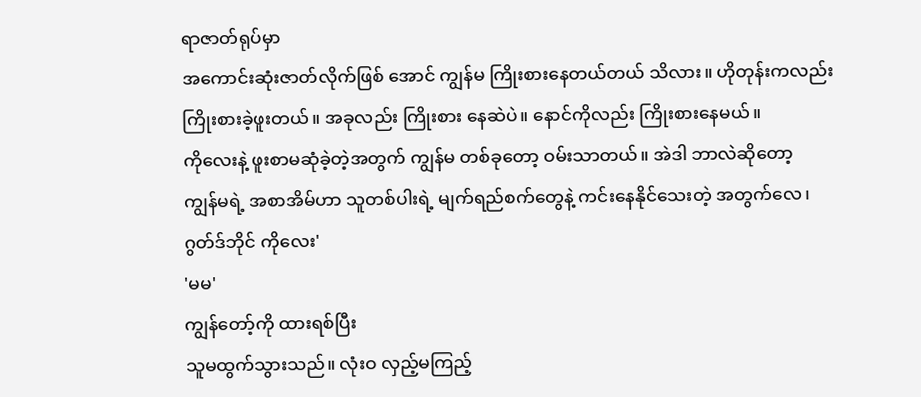ရာဇာတ်ရုပ်မှာ
အကောင်းဆုံးဇာတ်လိုက်ဖြစ် အောင် ကျွန်မ ကြိုးစားနေတယ်တယ် သိလား။ ဟိုတုန်းကလည်း
ကြိုးစားခဲ့ဖူးတယ်။ အခုလည်း ကြိုးစား နေဆဲပဲ။ နောင်ကိုလည်း ကြိုးစားနေမယ်။
ကိုလေးနဲ့ ဖူးစာမဆုံခဲ့တဲ့အတွက် ကျွန်မ တစ်ခုတော့ ဝမ်းသာတယ်။ အဲဒါ ဘာလဲဆိုတော့
ကျွန်မရဲ့ အစာအိမ်ဟာ သူတစ်ပါးရဲ့ မျက်ရည်စက်တွေနဲ့ ကင်းနေနိုင်သေးတဲ့ အတွက်လေ၊
ဂွတ်ဒ်ဘိုင် ကိုလေး'
'မမ'
ကျွန်တော့်ကို ထားရစ်ပြီး
သူမထွက်သွားသည်။ လုံးဝ လှည့်မကြည့်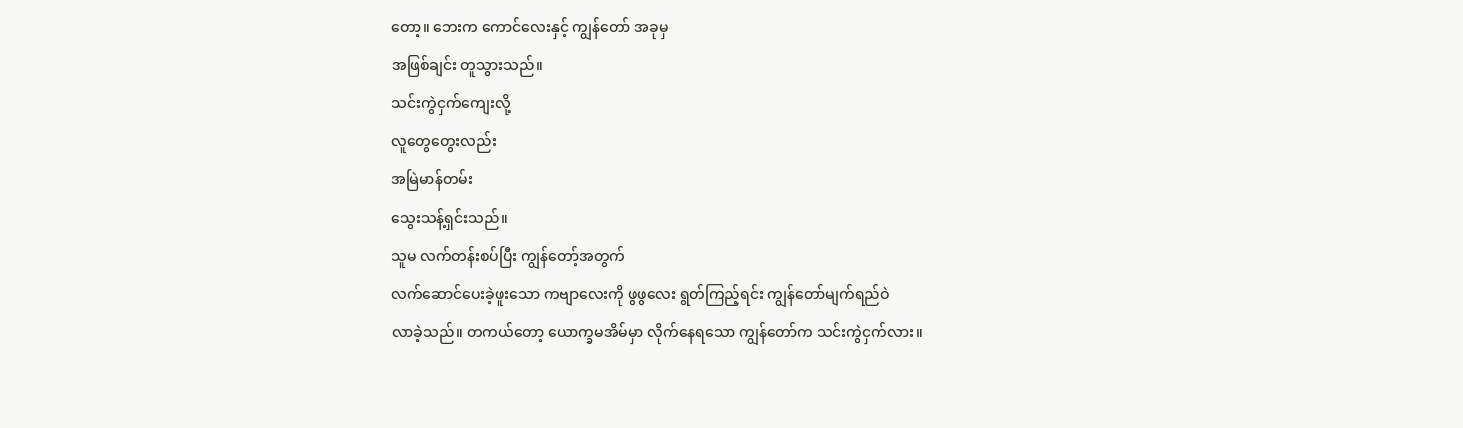တော့။ ဘေးက ကောင်လေးနှင့် ကျွန်တော် အခုမှ
အဖြစ်ချင်း တူသွားသည်။
သင်းကွဲငှက်ကျေးလို့
လူတွေတွေးလည်း
အမြဲမာန်တမ်း
သွေးသန့်ရှင်းသည်။
သူမ လက်တန်းစပ်ပြီး ကျွန်တော့်အတွက်
လက်ဆောင်ပေးခဲ့ဖူးသော ကဗျာလေးကို ဖွဖွလေး ရွတ်ကြည့်ရင်း ကျွန်တော်မျက်ရည်ဝဲ
လာခဲ့သည်။ တကယ်တော့ ယောက္ခမအိမ်မှာ လိုက်နေရသော ကျွန်တော်က သင်းကွဲငှက်လား။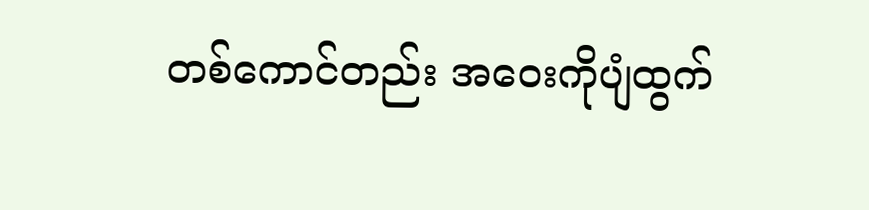တစ်ကောင်တည်း အဝေးကိုပျံထွက်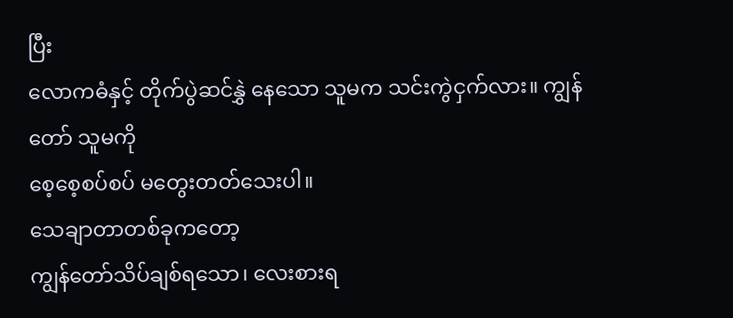ပြီး
လောကဓံနှင့် တိုက်ပွဲဆင်နွှဲ နေသော သူမက သင်းကွဲငှက်လား။ ကျွန်တော် သူမကို
စေ့စေ့စပ်စပ် မတွေးတတ်သေးပါ။
သေချာတာတစ်ခုကတော့
ကျွန်တော်သိပ်ချစ်ရသော၊ လေးစားရ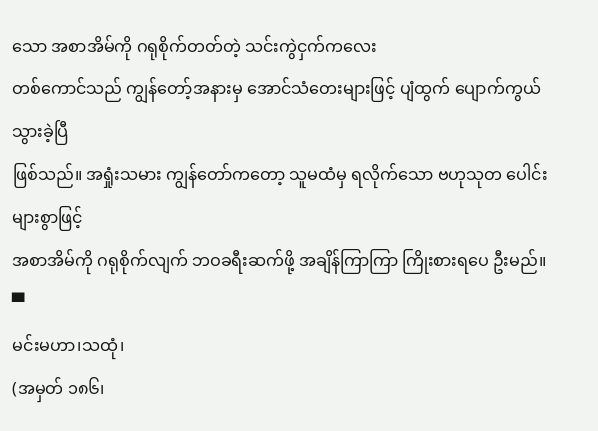သော အစာအိမ်ကို ဂရုစိုက်တတ်တဲ့ သင်းကွဲငှက်ကလေး
တစ်ကောင်သည် ကျွန်တော့်အနားမှ အောင်သံတေးများဖြင့် ပျံထွက် ပျောက်ကွယ်သွားခဲ့ပြီ
ဖြစ်သည်။ အရှုံးသမား ကျွန်တော်ကတော့ သူမထံမှ ရလိုက်သော ဗဟုသုတ ပေါင်းများစွာဖြင့်
အစာအိမ်ကို ဂရုစိုက်လျက် ဘဝခရီးဆက်ဖို့ အချိန်ကြာကြာ ကြိုးစားရပေ ဦးမည်။
▀
မင်းမဟာ၊သထုံ၊
(အမှတ် ၁၈၆၊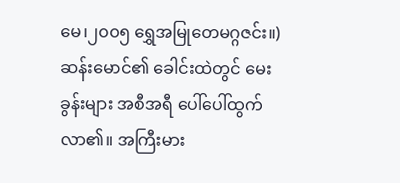မေ၊၂၀၀၅ ရွှေအမြုတေမဂ္ဂဇင်း။)
ဆန်းမောင်၏ ခေါင်းထဲတွင် မေးခွန်းများ အစီအရီ ပေါ်ပေါ်ထွက်လာ၏။ အကြီးမား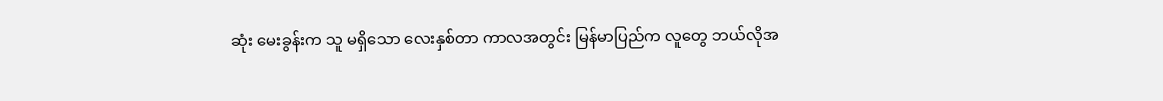ဆုံး မေးခွန်းက သူ မရှိသော လေးနှစ်တာ ကာလအတွင်း မြန်မာပြည်က လူတွေ ဘယ်လိုအ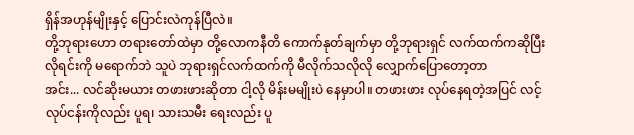ရှိန်အဟုန်မျိုးနှင့် ပြောင်းလဲကုန်ပြီလဲ။
တို့ဘုရားဟော တရားတော်ထဲမှာ တို့လောကနီတိ ကောက်နုတ်ချက်မှာ တို့ဘုရားရှင် လက်ထက်ကဆိုပြီး လိုရင်းကို မရောက်ဘဲ သူပဲ ဘုရားရှင်လက်ထက်ကို မီလိုက်သလိုလို လျှောက်ပြောတော့တာ
အင်း... လင်ဆိုးမယား တဖားဖားဆိုတာ ငါ့လို မိန်းမမျိုးပဲ နေမှာပါ။ တဖားဖား လုပ်နေရတဲ့အပြင် လင့်လုပ်ငန်းကိုလည်း ပူရ၊ သားသမီး ရေးလည်း ပူ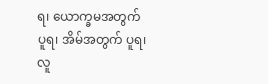ရ၊ ယောက္ခမအတွက် ပူရ၊ အိမ်အတွက် ပူရ၊ လူ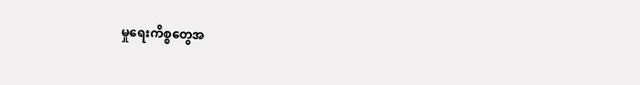မှုရေးကိစ္စတွေအ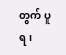တွက် ပူရ၊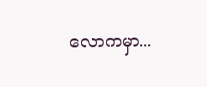လောကမှာ...